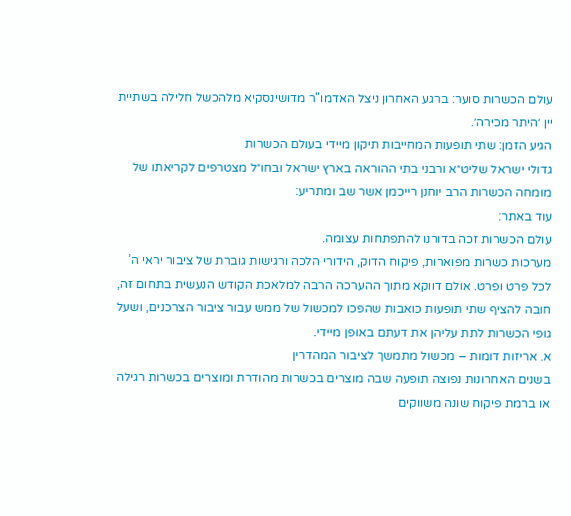עולם הכשרות סוער: ברגע האחרון ניצל האדמו"ר מדושינסקיא מלהכשל חלילה בשתיית יין ׳היתר מכירה׳.
הגיע הזמן: שתי תופעות המחייבות תיקון מיידי בעולם הכשרות
גדולי ישראל שליט״א ורבני בתי ההוראה בארץ ישראל ובחו״ל מצטרפים לקריאתו של מומחה הכשרות הרב יוחנן רייכמן אשר שב ומתריע:
עוד באתר:
עולם הכשרות זכה בדורנו להתפתחות עצומה.
מערכות כשרות מפוארות, פיקוח הדוק, הידורי הלכה ורגישות גוברת של ציבור יראי ה’ לכל פרט ופרט. אולם דווקא מתוך ההערכה הרבה למלאכת הקודש הנעשית בתחום זה, חובה להציף שתי תופעות כואבות שהפכו למכשול של ממש עבור ציבור הצרכנים, ושעל גופי הכשרות לתת עליהן את דעתם באופן מיידי.
א. אריזות דומות – מכשול מתמשך לציבור המהדרין
בשנים האחרונות נפוצה תופעה שבה מוצרים בכשרות מהודרת ומוצרים בכשרות רגילה או ברמת פיקוח שונה משווקים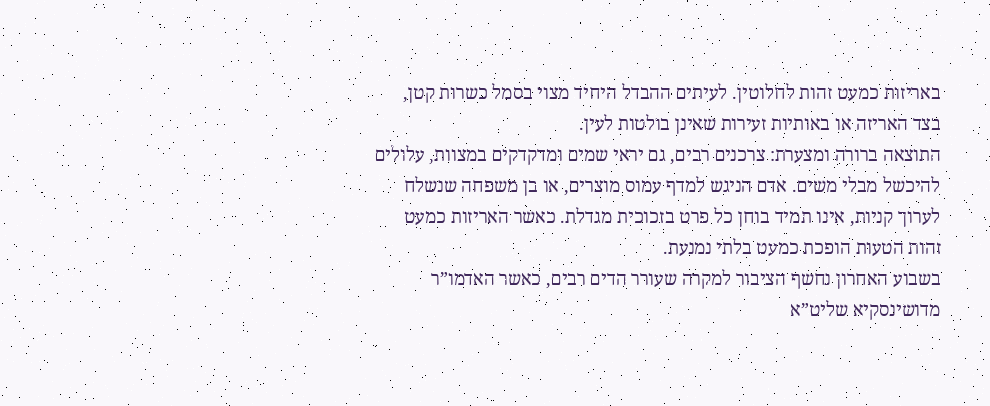באריזות כמעט זהות לחלוטין. לעיתים ההבדל היחיד מצוי בסמל כשרות קטן, בצד האריזה או באותיות זעירות שאינן בולטות לעין.
התוצאה ברורה ומצערת: צרכנים רבים, גם יראי שמים ומדקדקים במצוות, עלולים להיכשל מבלי משים. אדם הניגש למדף עמוס מוצרים, או בן משפחה שנשלח לערוך קניות, אינו תמיד בוחן כל פרט בזכוכית מגדלת. כאשר האריזות כמעט זהות הטעות הופכת כמעט בלתי נמנעת.
בשבוע האחרון נחשף הציבור למקרה שעורר הדים רבים, כאשר האדמו”ר מדושינסקיא שליט”א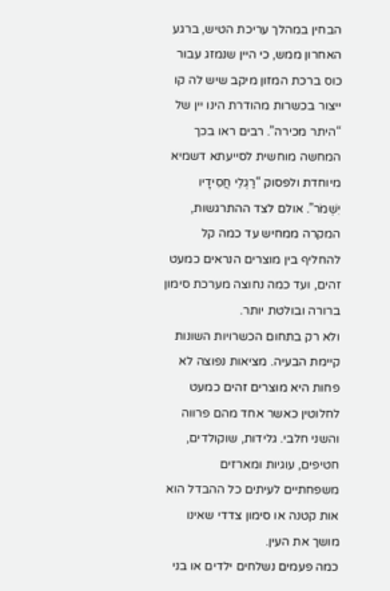הבחין במהלך עריכת הטיש, ברגע האחרון ממש, כי היין שנמזג עבור כוס ברכת המזון מיקב שיש לה קו ייצור בכשרות מהודרת הינו יין של “היתר מכירה”. רבים ראו בכך המחשה מוחשית לסייעתא דשמיא מיוחדת ולפסוק “רַגְלֵי חֲסִידָיו יִשְׁמֹר”. אולם לצד ההתרגשות, המקרה ממחיש עד כמה קל להחליף בין מוצרים הנראים כמעט זהים, ועד כמה נחוצה מערכת סימון ברורה ובולטת יותר.
ולא רק בתחום הכשרויות השונות קיימת הבעיה. מציאות נפוצה לא פחות היא מוצרים זהים כמעט לחלוטין כאשר אחד מהם פרווה והשני חלבי. גלידות, שוקולדים, חטיפים, עוגיות ומארזים משפחתיים לעיתים כל ההבדל הוא אות קטנה או סימון צדדי שאינו מושך את העין.
כמה פעמים נשלחים ילדים או בני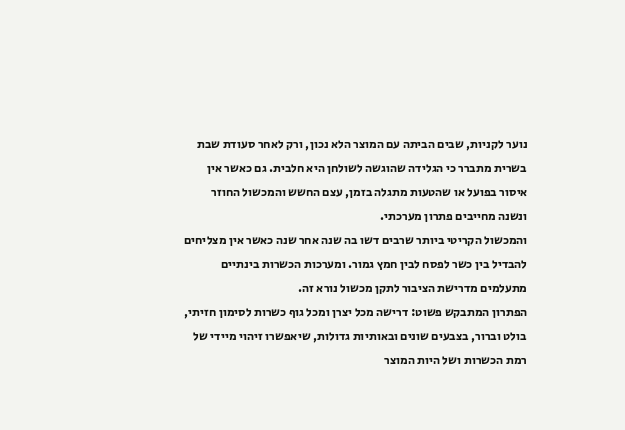נוער לקניות, שבים הביתה עם המוצר הלא נכון, ורק לאחר סעודת שבת בשרית מתברר כי הגלידה שהוגשה לשולחן היא חלבית. גם כאשר אין איסור בפועל או שהטעות מתגלה בזמן, עצם החשש והמכשול החוזר ונשנה מחייבים פתרון מערכתי.
והמכשול הקריטי ביותר שרבים דשו בה שנה אחר שנה כאשר אין מצליחים להבדיל בין כשר לפסח לבין חמץ גמור. ומערכות הכשרות בינתיים מתעלמים מדרישת הציבור לתקן מכשול נורא זה.
הפתרון המתבקש פשוט: דרישה מכל יצרן ומכל גוף כשרות לסימון חזיתי, בולט וברור, בצבעים שונים ובאותיות גדולות, שיאפשרו זיהוי מיידי של רמת הכשרות ושל היות המוצר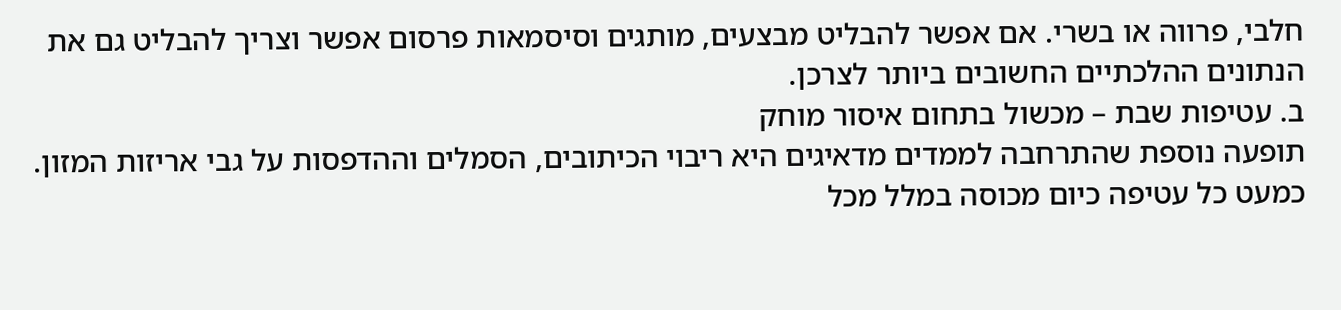חלבי, פרווה או בשרי. אם אפשר להבליט מבצעים, מותגים וסיסמאות פרסום אפשר וצריך להבליט גם את הנתונים ההלכתיים החשובים ביותר לצרכן.
ב. עטיפות שבת – מכשול בתחום איסור מוחק
תופעה נוספת שהתרחבה לממדים מדאיגים היא ריבוי הכיתובים, הסמלים וההדפסות על גבי אריזות המזון.
כמעט כל עטיפה כיום מכוסה במלל מכל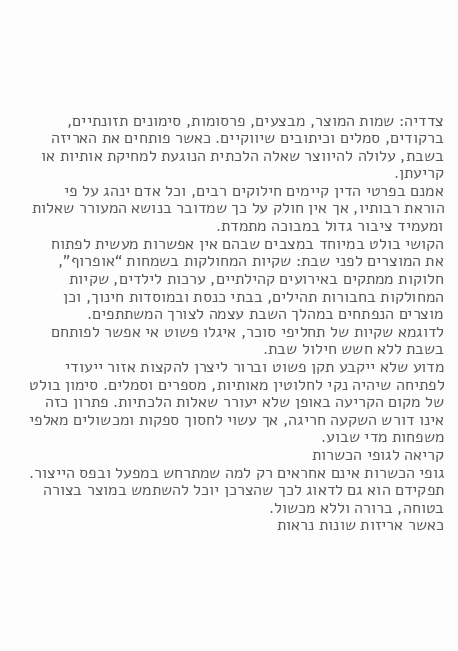צדדיה: שמות המוצר, מבצעים, פרסומות, סימונים תזונתיים, ברקודים, סמלים וכיתובים שיווקיים. כאשר פותחים את האריזה בשבת, עלולה להיווצר שאלה הלכתית הנוגעת למחיקת אותיות או קריעתן.
אמנם בפרטי הדין קיימים חילוקים רבים, וכל אדם ינהג על פי הוראת רבותיו, אך אין חולק על כך שמדובר בנושא המעורר שאלות ומעמיד ציבור גדול במבוכה מתמדת.
הקושי בולט במיוחד במצבים שבהם אין אפשרות מעשית לפתוח את המוצרים לפני שבת: שקיות המחולקות בשמחות “אופרוף”, חלוקות ממתקים באירועים קהילתיים, ערכות לילדים, שקיות המחולקות בחבורות תהילים, בבתי כנסת ובמוסדות חינוך, וכן מוצרים הנפתחים במהלך השבת עצמה לצורך המשתתפים.
לדוגמא שקיות של תחליפי סוכר, איגלו פשוט אי אפשר לפותחם בשבת ללא חשש חילול שבת.
מדוע שלא ייקבע תקן פשוט וברור ליצרן להקצות אזור ייעודי לפתיחה שיהיה נקי לחלוטין מאותיות, מספרים וסמלים. סימון בולט של מקום הקריעה באופן שלא יעורר שאלות הלכתיות. פתרון כזה אינו דורש השקעה חריגה, אך עשוי לחסוך ספקות ומכשולים מאלפי משפחות מדי שבוע.
קריאה לגופי הכשרות
גופי הכשרות אינם אחראים רק למה שמתרחש במפעל ובפס הייצור. תפקידם הוא גם לדאוג לכך שהצרכן יוכל להשתמש במוצר בצורה בטוחה, ברורה וללא מכשול.
כאשר אריזות שונות נראות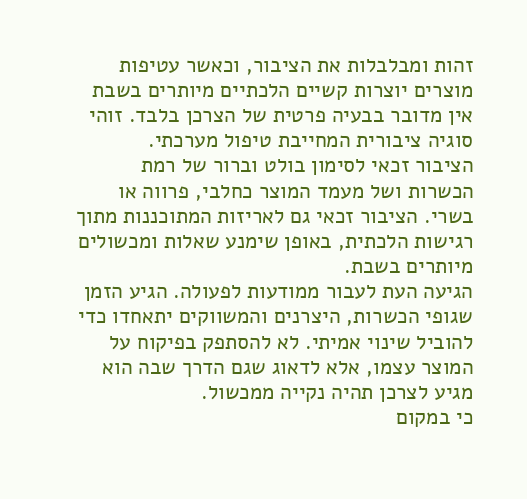זהות ומבלבלות את הציבור, וכאשר עטיפות מוצרים יוצרות קשיים הלכתיים מיותרים בשבת אין מדובר בבעיה פרטית של הצרכן בלבד. זוהי סוגיה ציבורית המחייבת טיפול מערכתי.
הציבור זכאי לסימון בולט וברור של רמת הכשרות ושל מעמד המוצר כחלבי, פרווה או בשרי. הציבור זכאי גם לאריזות המתוכננות מתוך רגישות הלכתית, באופן שימנע שאלות ומכשולים מיותרים בשבת.
הגיעה העת לעבור ממודעות לפעולה. הגיע הזמן שגופי הכשרות, היצרנים והמשווקים יתאחדו כדי להוביל שינוי אמיתי. לא להסתפק בפיקוח על המוצר עצמו, אלא לדאוג שגם הדרך שבה הוא מגיע לצרכן תהיה נקייה ממכשול.
כי במקום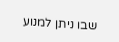שבו ניתן למנוע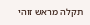תקלה מראש זוהי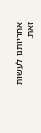אחריותנו לעשות זאת.